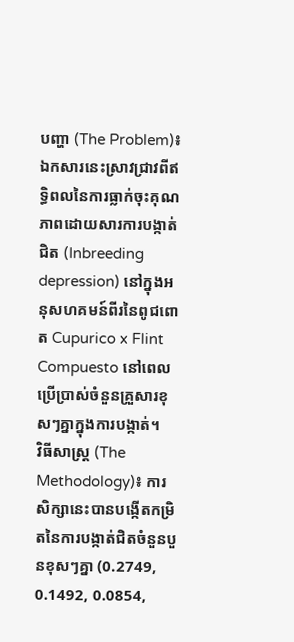បញ្ហា (The Problem)៖ ឯកសារនេះស្រាវជ្រាវពីឥទ្ធិពលនៃការធ្លាក់ចុះគុណភាពដោយសារការបង្កាត់ជិត (Inbreeding depression) នៅក្នុងអនុសហគមន៍ពីរនៃពូជពោត Cupurico x Flint Compuesto នៅពេលប្រើប្រាស់ចំនួនគ្រួសារខុសៗគ្នាក្នុងការបង្កាត់។
វិធីសាស្ត្រ (The Methodology)៖ ការសិក្សានេះបានបង្កើតកម្រិតនៃការបង្កាត់ជិតចំនួនបួនខុសៗគ្នា (0.2749, 0.1492, 0.0854,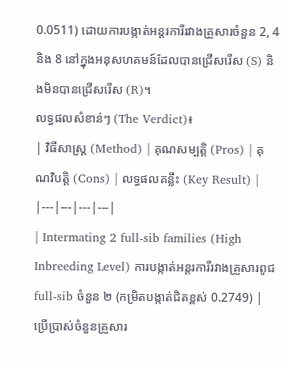0.0511) ដោយការបង្កាត់អន្តរការីរវាងគ្រួសារចំនួន 2, 4 និង 8 នៅក្នុងអនុសហគមន៍ដែលបានជ្រើសរើស (S) និងមិនបានជ្រើសរើស (R)។
លទ្ធផលសំខាន់ៗ (The Verdict)៖
| វិធីសាស្ត្រ (Method) | គុណសម្បត្តិ (Pros) | គុណវិបត្តិ (Cons) | លទ្ធផលគន្លឹះ (Key Result) |
|---|---|---|---|
| Intermating 2 full-sib families (High Inbreeding Level) ការបង្កាត់អន្តរការីរវាងគ្រួសារពូជ full-sib ចំនួន ២ (កម្រិតបង្កាត់ជិតខ្ពស់ 0.2749) |
ប្រើប្រាស់ចំនួនគ្រួសារ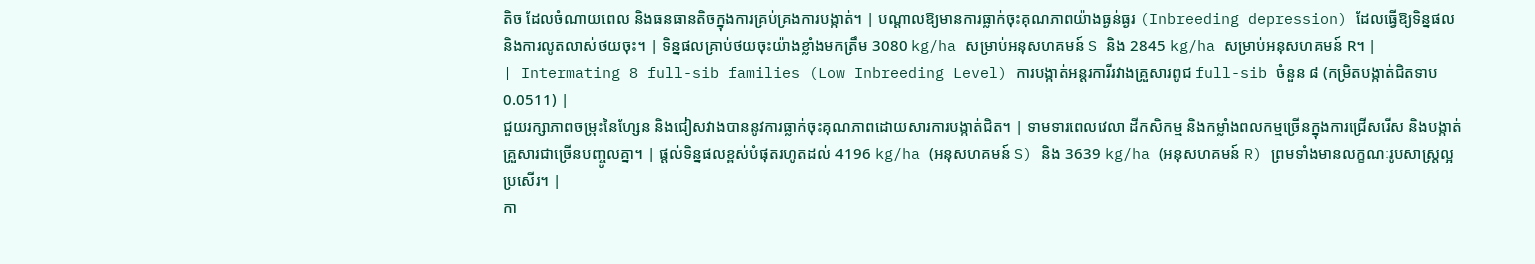តិច ដែលចំណាយពេល និងធនធានតិចក្នុងការគ្រប់គ្រងការបង្កាត់។ | បណ្តាលឱ្យមានការធ្លាក់ចុះគុណភាពយ៉ាងធ្ងន់ធ្ងរ (Inbreeding depression) ដែលធ្វើឱ្យទិន្នផល និងការលូតលាស់ថយចុះ។ | ទិន្នផលគ្រាប់ថយចុះយ៉ាងខ្លាំងមកត្រឹម 3080 kg/ha សម្រាប់អនុសហគមន៍ S និង 2845 kg/ha សម្រាប់អនុសហគមន៍ R។ |
| Intermating 8 full-sib families (Low Inbreeding Level) ការបង្កាត់អន្តរការីរវាងគ្រួសារពូជ full-sib ចំនួន ៨ (កម្រិតបង្កាត់ជិតទាប 0.0511) |
ជួយរក្សាភាពចម្រុះនៃហ្សែន និងជៀសវាងបាននូវការធ្លាក់ចុះគុណភាពដោយសារការបង្កាត់ជិត។ | ទាមទារពេលវេលា ដីកសិកម្ម និងកម្លាំងពលកម្មច្រើនក្នុងការជ្រើសរើស និងបង្កាត់គ្រួសារជាច្រើនបញ្ចូលគ្នា។ | ផ្តល់ទិន្នផលខ្ពស់បំផុតរហូតដល់ 4196 kg/ha (អនុសហគមន៍ S) និង 3639 kg/ha (អនុសហគមន៍ R) ព្រមទាំងមានលក្ខណៈរូបសាស្ត្រល្អប្រសើរ។ |
កា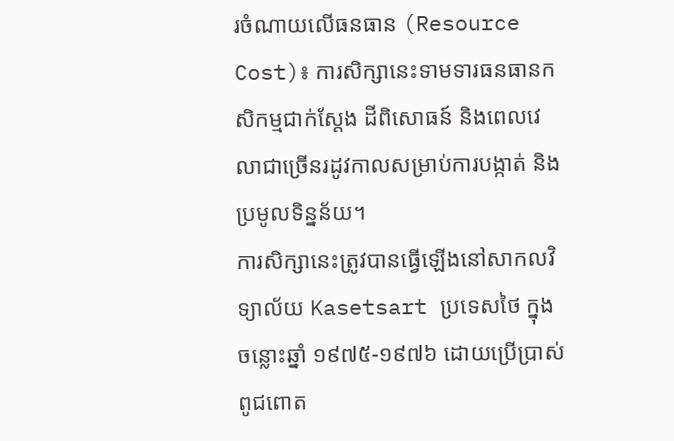រចំណាយលើធនធាន (Resource Cost)៖ ការសិក្សានេះទាមទារធនធានកសិកម្មជាក់ស្តែង ដីពិសោធន៍ និងពេលវេលាជាច្រើនរដូវកាលសម្រាប់ការបង្កាត់ និងប្រមូលទិន្នន័យ។
ការសិក្សានេះត្រូវបានធ្វើឡើងនៅសាកលវិទ្យាល័យ Kasetsart ប្រទេសថៃ ក្នុងចន្លោះឆ្នាំ ១៩៧៥-១៩៧៦ ដោយប្រើប្រាស់ពូជពោត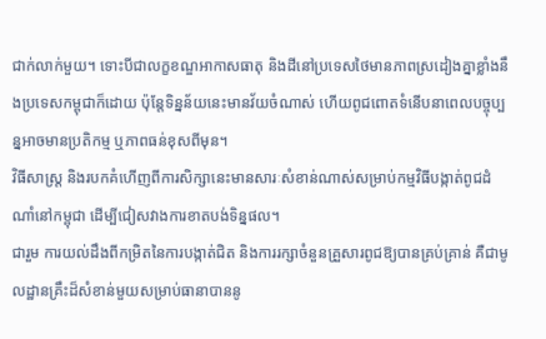ជាក់លាក់មួយ។ ទោះបីជាលក្ខខណ្ឌអាកាសធាតុ និងដីនៅប្រទេសថៃមានភាពស្រដៀងគ្នាខ្លាំងនឹងប្រទេសកម្ពុជាក៏ដោយ ប៉ុន្តែទិន្នន័យនេះមានវ័យចំណាស់ ហើយពូជពោតទំនើបនាពេលបច្ចុប្បន្នអាចមានប្រតិកម្ម ឬភាពធន់ខុសពីមុន។
វិធីសាស្ត្រ និងរបកគំហើញពីការសិក្សានេះមានសារៈសំខាន់ណាស់សម្រាប់កម្មវិធីបង្កាត់ពូជដំណាំនៅកម្ពុជា ដើម្បីជៀសវាងការខាតបង់ទិន្នផល។
ជារួម ការយល់ដឹងពីកម្រិតនៃការបង្កាត់ជិត និងការរក្សាចំនួនគ្រួសារពូជឱ្យបានគ្រប់គ្រាន់ គឺជាមូលដ្ឋានគ្រឹះដ៏សំខាន់មួយសម្រាប់ធានាបាននូ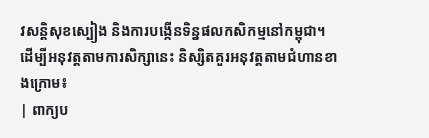វសន្តិសុខស្បៀង និងការបង្កើនទិន្នផលកសិកម្មនៅកម្ពុជា។
ដើម្បីអនុវត្តតាមការសិក្សានេះ និស្សិតគួរអនុវត្តតាមជំហានខាងក្រោម៖
| ពាក្យប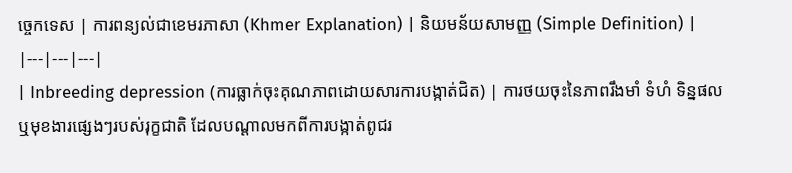ច្ចេកទេស | ការពន្យល់ជាខេមរភាសា (Khmer Explanation) | និយមន័យសាមញ្ញ (Simple Definition) |
|---|---|---|
| Inbreeding depression (ការធ្លាក់ចុះគុណភាពដោយសារការបង្កាត់ជិត) | ការថយចុះនៃភាពរឹងមាំ ទំហំ ទិន្នផល ឬមុខងារផ្សេងៗរបស់រុក្ខជាតិ ដែលបណ្តាលមកពីការបង្កាត់ពូជរ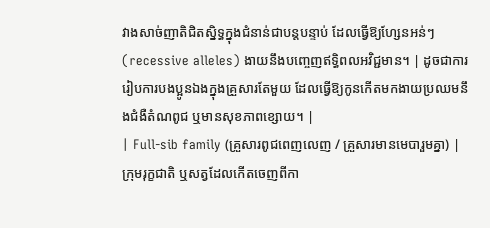វាងសាច់ញាតិជិតស្និទ្ធក្នុងជំនាន់ជាបន្តបន្ទាប់ ដែលធ្វើឱ្យហ្សែនអន់ៗ (recessive alleles) ងាយនឹងបញ្ចេញឥទ្ធិពលអវិជ្ជមាន។ | ដូចជាការរៀបការបងប្អូនឯងក្នុងគ្រួសារតែមួយ ដែលធ្វើឱ្យកូនកើតមកងាយប្រឈមនឹងជំងឺតំណពូជ ឬមានសុខភាពខ្សោយ។ |
| Full-sib family (គ្រួសារពូជពេញលេញ / គ្រួសារមានមេបារួមគ្នា) | ក្រុមរុក្ខជាតិ ឬសត្វដែលកើតចេញពីកា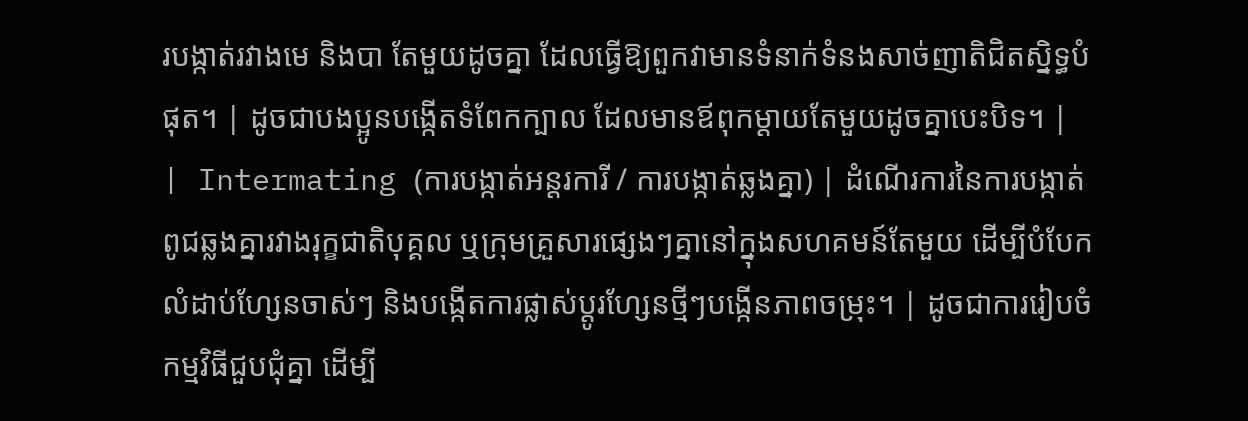របង្កាត់រវាងមេ និងបា តែមួយដូចគ្នា ដែលធ្វើឱ្យពួកវាមានទំនាក់ទំនងសាច់ញាតិជិតស្និទ្ធបំផុត។ | ដូចជាបងប្អូនបង្កើតទំពែកក្បាល ដែលមានឪពុកម្តាយតែមួយដូចគ្នាបេះបិទ។ |
| Intermating (ការបង្កាត់អន្តរការី / ការបង្កាត់ឆ្លងគ្នា) | ដំណើរការនៃការបង្កាត់ពូជឆ្លងគ្នារវាងរុក្ខជាតិបុគ្គល ឬក្រុមគ្រួសារផ្សេងៗគ្នានៅក្នុងសហគមន៍តែមួយ ដើម្បីបំបែកលំដាប់ហ្សែនចាស់ៗ និងបង្កើតការផ្លាស់ប្តូរហ្សែនថ្មីៗបង្កើនភាពចម្រុះ។ | ដូចជាការរៀបចំកម្មវិធីជួបជុំគ្នា ដើម្បី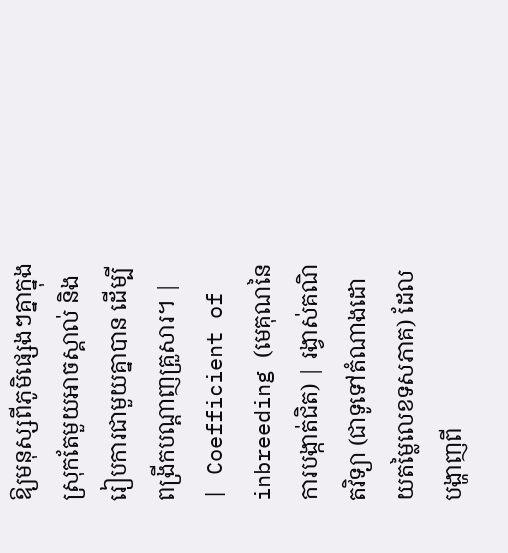ឱ្យមនុស្សពីភូមិផ្សេងៗគ្នាក្នុងស្រុកតែមួយអាចស្គាល់ និងរៀបការជាមួយគ្នាបាន ដើម្បីពង្រីកបណ្តាញគ្រួសារ។ |
| Coefficient of inbreeding (មេគុណនៃការបង្កាត់ជិត) | រង្វាស់គណិតវិទ្យា (ជាទូទៅតំណាងដោយតម្លៃលេខទសភាគ) ដែលបង្ហាញពី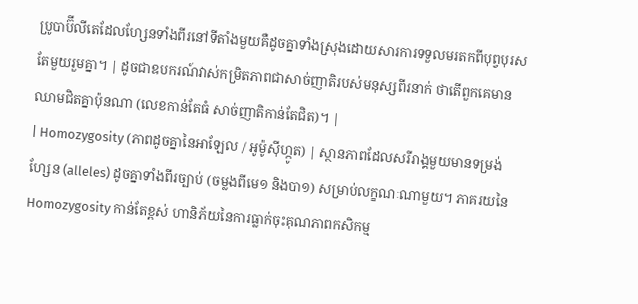ប្រូបាប៊ីលីតេដែលហ្សែនទាំងពីរនៅទីតាំងមួយគឺដូចគ្នាទាំងស្រុងដោយសារការទទួលមរតកពីបុព្វបុរសតែមួយរួមគ្នា។ | ដូចជាឧបករណ៍វាស់កម្រិតភាពជាសាច់ញាតិរបស់មនុស្សពីរនាក់ ថាតើពួកគេមានឈាមជិតគ្នាប៉ុនណា (លេខកាន់តែធំ សាច់ញាតិកាន់តែជិត)។ |
| Homozygosity (ភាពដូចគ្នានៃអាឡែល / អូម៉ូស៊ីហ្កូត) | ស្ថានភាពដែលសរីរាង្គមួយមានទម្រង់ហ្សែន (alleles) ដូចគ្នាទាំងពីរច្បាប់ (ចម្លងពីមេ១ និងបា១) សម្រាប់លក្ខណៈណាមួយ។ ភាគរយនៃ Homozygosity កាន់តែខ្ពស់ ហានិភ័យនៃការធ្លាក់ចុះគុណភាពកសិកម្ម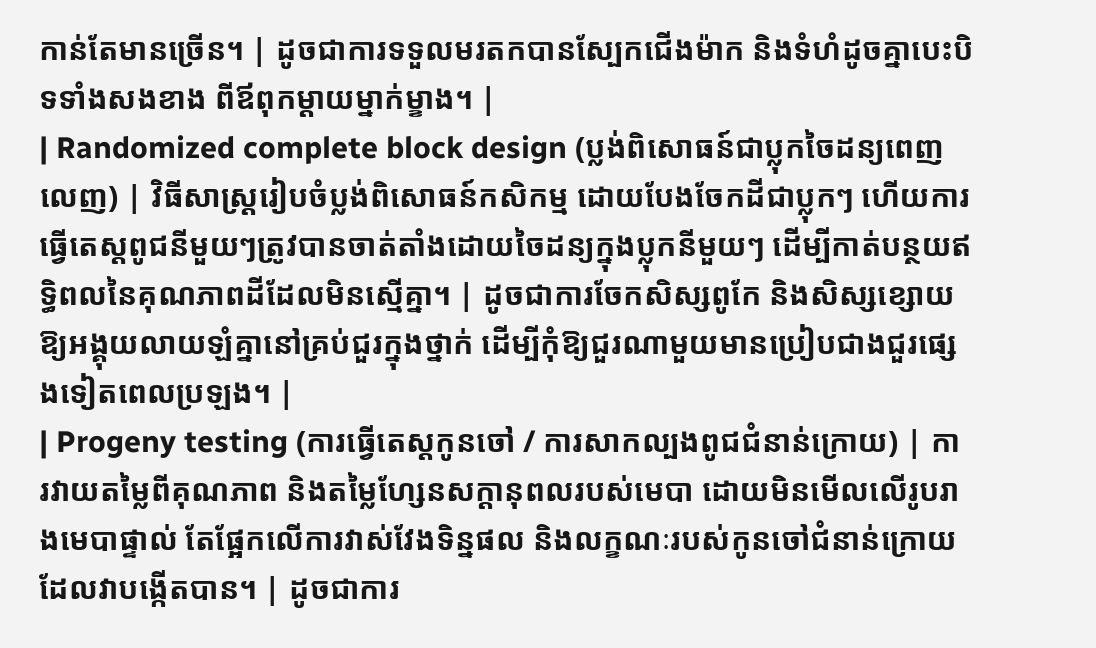កាន់តែមានច្រើន។ | ដូចជាការទទួលមរតកបានស្បែកជើងម៉ាក និងទំហំដូចគ្នាបេះបិទទាំងសងខាង ពីឪពុកម្តាយម្នាក់ម្ខាង។ |
| Randomized complete block design (ប្លង់ពិសោធន៍ជាប្លុកចៃដន្យពេញលេញ) | វិធីសាស្ត្ររៀបចំប្លង់ពិសោធន៍កសិកម្ម ដោយបែងចែកដីជាប្លុកៗ ហើយការធ្វើតេស្តពូជនីមួយៗត្រូវបានចាត់តាំងដោយចៃដន្យក្នុងប្លុកនីមួយៗ ដើម្បីកាត់បន្ថយឥទ្ធិពលនៃគុណភាពដីដែលមិនស្មើគ្នា។ | ដូចជាការចែកសិស្សពូកែ និងសិស្សខ្សោយឱ្យអង្គុយលាយឡំគ្នានៅគ្រប់ជួរក្នុងថ្នាក់ ដើម្បីកុំឱ្យជួរណាមួយមានប្រៀបជាងជួរផ្សេងទៀតពេលប្រឡង។ |
| Progeny testing (ការធ្វើតេស្តកូនចៅ / ការសាកល្បងពូជជំនាន់ក្រោយ) | ការវាយតម្លៃពីគុណភាព និងតម្លៃហ្សែនសក្តានុពលរបស់មេបា ដោយមិនមើលលើរូបរាងមេបាផ្ទាល់ តែផ្អែកលើការវាស់វែងទិន្នផល និងលក្ខណៈរបស់កូនចៅជំនាន់ក្រោយដែលវាបង្កើតបាន។ | ដូចជាការ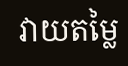វាយតម្លៃ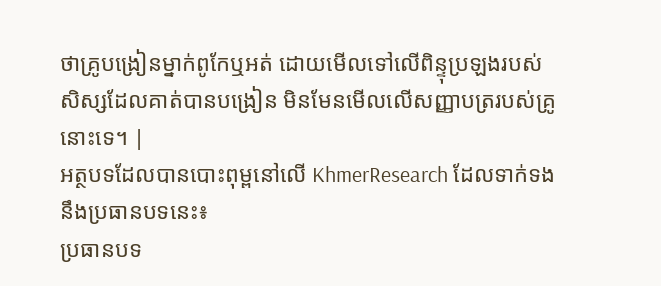ថាគ្រូបង្រៀនម្នាក់ពូកែឬអត់ ដោយមើលទៅលើពិន្ទុប្រឡងរបស់សិស្សដែលគាត់បានបង្រៀន មិនមែនមើលលើសញ្ញាបត្ររបស់គ្រូនោះទេ។ |
អត្ថបទដែលបានបោះពុម្ពនៅលើ KhmerResearch ដែលទាក់ទងនឹងប្រធានបទនេះ៖
ប្រធានបទ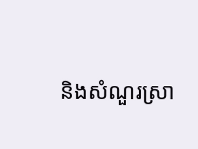និងសំណួរស្រា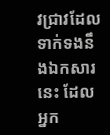វជ្រាវដែលទាក់ទងនឹងឯកសារនេះ ដែលអ្នក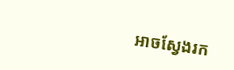អាចស្វែងរក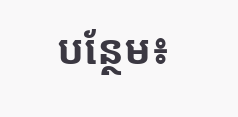បន្ថែម៖